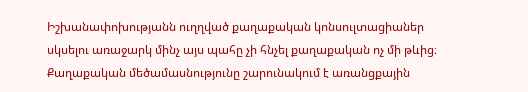Իշխանափոխությանն ուղղված քաղաքական կոնսուլտացիաներ սկսելու առաջարկ մինչ այս պահը չի հնչել քաղաքական ոչ մի թևից։ Քաղաքական մեծամասնությունը շարունակում է առանցքային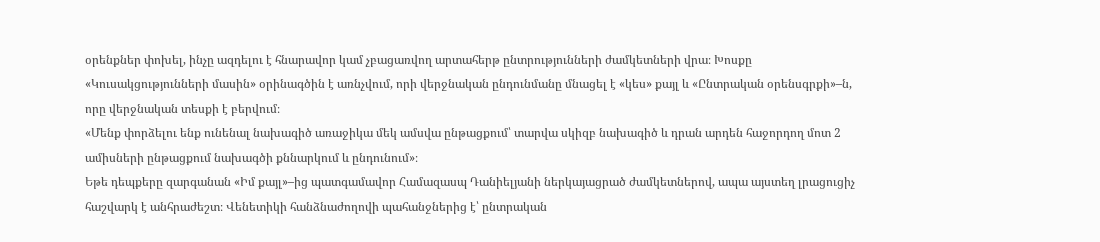օրենքներ փոխել, ինչը ազդելու է հնարավոր կամ չբացառվող արտահերթ ընտրությունների ժամկետների վրա։ Խոսքը «Կուսակցությունների մասին» օրինագծին է առնչվում, որի վերջնական ընդունմանը մնացել է «կես» քայլ և «Ընտրական օրենսգրքի»–ն, որը վերջնական տեսքի է բերվում։
«Մենք փորձելու ենք ունենալ նախագիծ առաջիկա մեկ ամսվա ընթացքում՝ տարվա սկիզբ նախագիծ և դրան արդեն հաջորդող մոտ 2 ամիսների ընթացքում նախագծի քննարկում և ընդունում»։
Եթե դեպքերը զարգանան «Իմ քայլ»–ից պատգամավոր Համազասպ Դանիելյանի ներկայացրած ժամկետներով, ապա այստեղ լրացուցիչ հաշվարկ է անհրաժեշտ։ Վենետիկի հանձնաժողովի պահանջներից է՝ ընտրական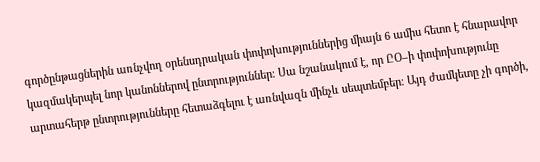գործընթացներին առնչվող օրենսդրական փոփոխություններից միայն 6 ամիս հետո է հնարավոր կազմակերպել նոր կանոններով ընտրություններ։ Սա նշանակում է, որ ԸՕ–ի փոփոխությունը արտահերթ ընտրությունները հետաձգելու է առնվազն մինչև սեպտեմբեր։ Այդ ժամկետը չի գործի,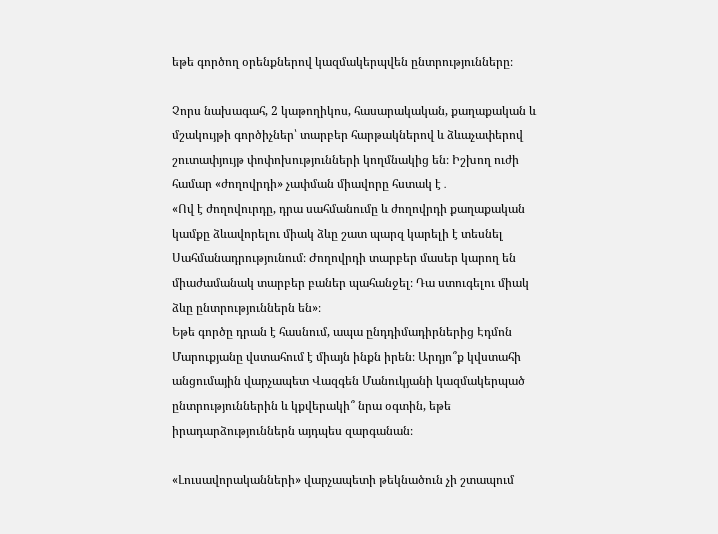եթե գործող օրենքներով կազմակերպվեն ընտրությունները։

Չորս նախագահ, 2 կաթողիկոս, հասարակական, քաղաքական և մշակույթի գործիչներ՝ տարբեր հարթակներով և ձևաչափերով շուտափյույթ փոփոխությունների կողմնակից են։ Իշխող ուժի համար «ժողովրդի» չափման միավորը հստակ է․
«Ով է ժողովուրդը, դրա սահմանումը և ժողովրդի քաղաքական կամքը ձևավորելու միակ ձևը շատ պարզ կարելի է տեսնել Սահմանադրությունում։ Ժողովրդի տարբեր մասեր կարող են միաժամանակ տարբեր բաներ պահանջել։ Դա ստուգելու միակ ձևը ընտրություններն են»։
Եթե գործը դրան է հասնում, ապա ընդդիմադիրներից Էդմոն Մարուքյանը վստահում է միայն ինքն իրեն։ Արդյո՞ք կվստահի անցումային վարչապետ Վազգեն Մանուկյանի կազմակերպած ընտրություններին և կքվերակի՞ նրա օգտին, եթե իրադարձություններն այդպես զարգանան։

«Լուսավորականների» վարչապետի թեկնածուն չի շտապում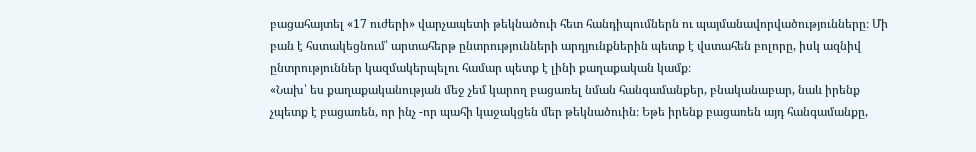բացահայտել «17 ուժերի» վարչապետի թեկնածուի հետ հանդիպումներն ու պայմանավորվածությունները։ Մի բան է հստակեցնում՝ արտահերթ ընտրությունների արդյունքներին պետք է վստահեն բոլորը, իսկ ազնիվ ընտրություններ կազմակերպելու համար պետք է լինի քաղաքական կամք։
«Նախ՝ ես քաղաքականության մեջ չեմ կարող բացառել նման հանգամանքեր, բնականաբար, նաև իրենք չպետք է բացառեն, որ ինչ -որ պահի կաջակցեն մեր թեկնածուին։ Եթե իրենք բացառեն այդ հանգամանքը,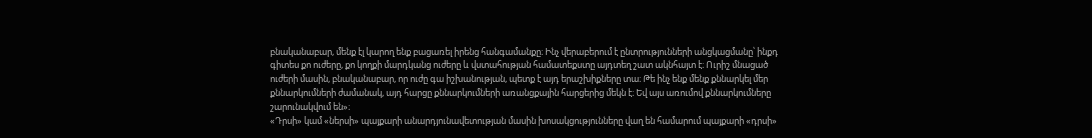բնականաբար, մենք էլ կարող ենք բացառել իրենց հանգամանքը։ Ինչ վերաբերում է ընտրությունների անցկացմանը՝ ինքդ գիտես քո ուժերը, քո կողքի մարդկանց ուժերը և վստահության համատեքստը այդտեղ շատ ակնհայտ է։ Ուրիշ մնացած ուժերի մասին, բնականաբար, որ ուժը գա իշխանության, պետք է այդ երաշխիքները տա։ Թե ինչ ենք մենք քննարկել մեր քննարկումների ժամանակ, այդ հարցը քննարկումների առանցքային հարցերից մեկն է։ Եվ այս առումով քննարկումները շարունակվում են»։
«Դրսի» կամ «ներսի» պայքարի անարդյունավետության մասին խոսակցությունները վաղ են համարում պայքարի «դրսի»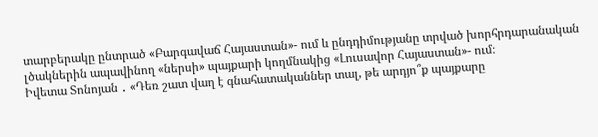տարբերակը ընտրած «Բարգավաճ Հայաստան»- ում և ընդդիմությանը տրված խորհրդարանական լծակներին ապավինող «ներսի» պայքարի կողմնակից «Լուսավոր Հայաստան»- ում։
Իվետա Տոնոյան ․ «Դեռ շատ վաղ է գնահատականներ տալ, թե արդյո՞ք պայքարը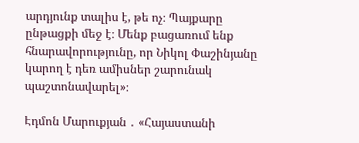արդյունք տալիս է, թե ոչ։ Պայքարը ընթացքի մեջ է։ Մենք բացառում ենք հնարավորությունը, որ Նիկոլ Փաշինյանը կարող է դեռ ամիսներ շարունակ պաշտոնավարել»։

Էդմոն Մարուքյան ․ «Հայաստանի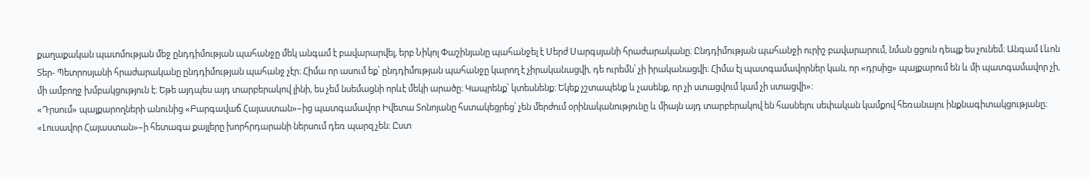քաղաքական պատմության մեջ ընդդիմության պահանջը մեկ անգամ է բավարարվել, երբ Նիկոլ Փաշինյանը պահանջել է Սերժ Սարգսյանի հրաժարականը։ Ընդդիմության պահանջի ուրիշ բավարարում, նման ցցուն դեպք ես չունեմ։ Անգամ Լևոն Տեր- Պետրոսյանի հրաժարականը ընդդիմության պահանջ չէր։ Հիմա որ ասում եք՝ ընդդիմության պահանջը կարող է չիրականացվի, դե ուրեմն՝ չի իրականացվի։ Հիմա էլ պատգամավորներ կան, որ «դրսից» պայքարում են և մի պատգամավոր չի, մի ամբողջ խմբակցություն է։ Եթե այդպես այդ տարբերակով լինի, ես չեմ նսեմացնի որևէ մեկի արածը։ Կապրենք՝ կտեսնենք։ Եկեք չշտապենք և չասենք, որ չի ստացվում կամ չի ստացվի»։
«Դրսում» պայքարողների անունից «Բարգավաճ Հայաստան»–ից պատգամավոր Իվետա Տոնոյանը հստակեցրեց՝ չեն մերժում օրինականությունը և միայն այդ տարբերակով են հասնելու սեփական կամքով հեռանալու ինքնագիտակցությանը։
«Լուսավոր Հայաստան»–ի հետագա քայլերը խորհրդարանի ներսում դեռ պարզ չեն։ Ըստ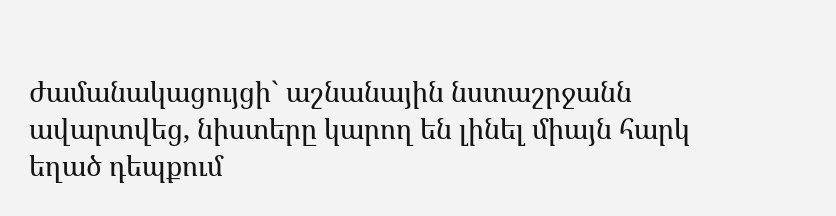ժամանակացույցի` աշնանային նստաշրջանն ավարտվեց, նիստերը կարող են լինել միայն հարկ եղած դեպքում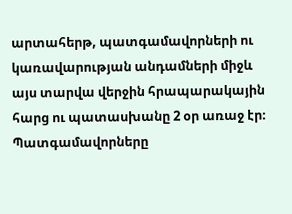արտահերթ, պատգամավորների ու կառավարության անդամների միջև այս տարվա վերջին հրապարակային հարց ու պատասխանը 2 օր առաջ էր։ Պատգամավորները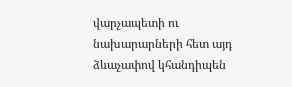վարչապետի ու նախարարների հետ այդ ձևաչափով կհանդիպեն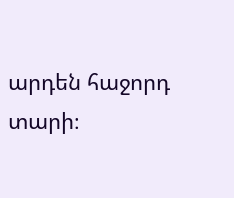արդեն հաջորդ տարի։